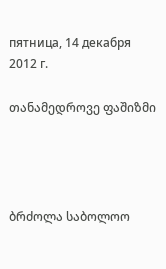пятница, 14 декабря 2012 г.

თანამედროვე ფაშიზმი




ბრძოლა საბოლოო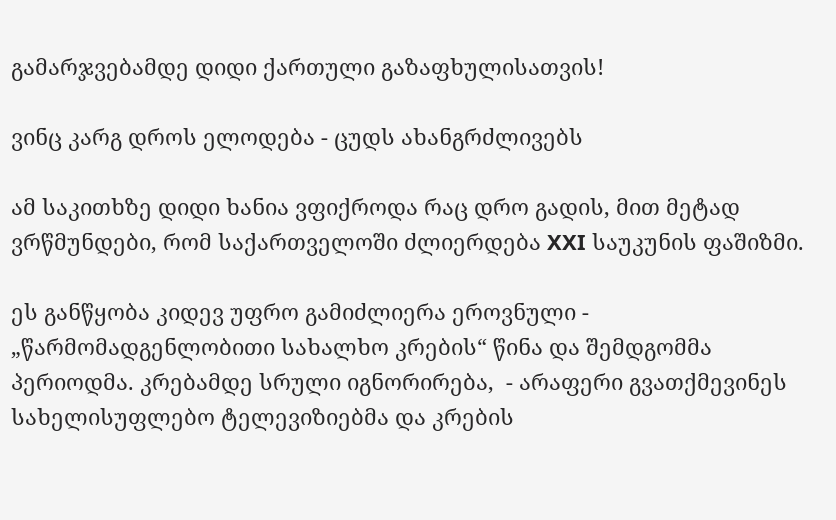გამარჯვებამდე დიდი ქართული გაზაფხულისათვის!

ვინც კარგ დროს ელოდება - ცუდს ახანგრძლივებს

ამ საკითხზე დიდი ხანია ვფიქროდა რაც დრო გადის, მით მეტად ვრწმუნდები, რომ საქართველოში ძლიერდება XXI საუკუნის ფაშიზმი.

ეს განწყობა კიდევ უფრო გამიძლიერა ეროვნული - „წარმომადგენლობითი სახალხო კრების“ წინა და შემდგომმა პერიოდმა. კრებამდე სრული იგნორირება,  - არაფერი გვათქმევინეს სახელისუფლებო ტელევიზიებმა და კრების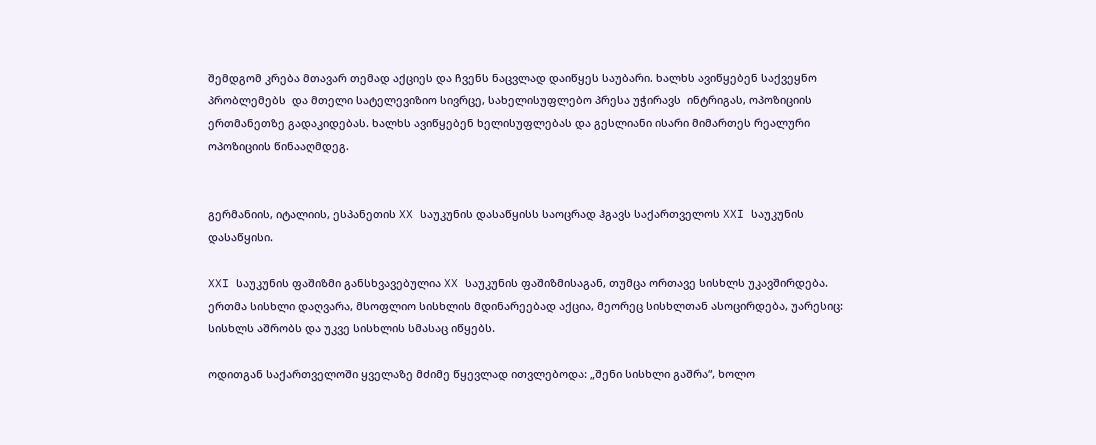შემდგომ კრება მთავარ თემად აქციეს და ჩვენს ნაცვლად დაიწყეს საუბარი. ხალხს ავიწყებენ საქვეყნო პრობლემებს  და მთელი სატელევიზიო სივრცე, სახელისუფლებო პრესა უჭირავს  ინტრიგას, ოპოზიციის ერთმანეთზე გადაკიდებას. ხალხს ავიწყებენ ხელისუფლებას და გესლიანი ისარი მიმართეს რეალური ოპოზიციის წინააღმდეგ.


გერმანიის, იტალიის, ესპანეთის XX საუკუნის დასაწყისს საოცრად ჰგავს საქართველოს XXI საუკუნის დასაწყისი.

XXI საუკუნის ფაშიზმი განსხვავებულია XX საუკუნის ფაშიზმისაგან, თუმცა ორთავე სისხლს უკავშირდება. ერთმა სისხლი დაღვარა, მსოფლიო სისხლის მდინარეებად აქცია, მეორეც სისხლთან ასოცირდება, უარესიც: სისხლს აშრობს და უკვე სისხლის სმასაც იწყებს.

ოდითგან საქართველოში ყველაზე მძიმე წყევლად ითვლებოდა: „შენი სისხლი გაშრა“, ხოლო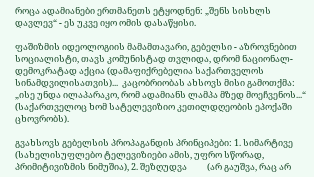როცა ადამიანები ერთმანეთს ეტყოდნენ: „შენს სისხლს დავლევ“ - ეს უკვე იყო ომის დასაწყისი.

ფაშიზმის იდეოლოგიის მამამთავარი, გებელსი - აზროვნებით სოციალისტი, თავს კომუნისტად თვლიდა, დრომ ნაციონალ-დემოკრატად აქცია (დამაფიქრებელია საქართველოს სინამდვილისათვის)...  კაცობრიობას ახსოვს მისი გამოთქმა: „ისე უნდა ილაპარაკო, რომ ადამიანს ლამპა მზედ მოეჩვენოს...“  (საქართველოც ხომ სატელევიზიო კეთილდღეობის ეპოქაში ცხოვრობს).

გვახსოვს გებელსის პროპაგანდის პრინციპები: 1. სიმარტივე (სახელისუფლებო ტელევიზიები ამის, უფრო სწორად, პრიმიტივიზმის ნიმუშია), 2. შეზღუდვა          (არ გაუშვა, რაც არ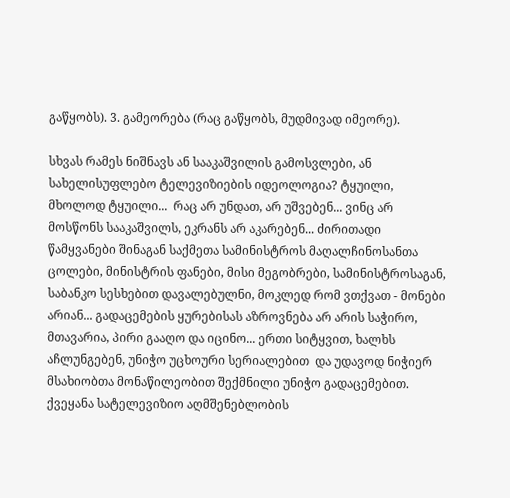გაწყობს). 3. გამეორება (რაც გაწყობს, მუდმივად იმეორე).

სხვას რამეს ნიშნავს ან სააკაშვილის გამოსვლები, ან სახელისუფლებო ტელევიზიების იდეოლოგია? ტყუილი, მხოლოდ ტყუილი...  რაც არ უნდათ, არ უშვებენ... ვინც არ მოსწონს სააკაშვილს, ეკრანს არ აკარებენ... ძირითადი წამყვანები შინაგან საქმეთა სამინისტროს მაღალჩინოსანთა ცოლები, მინისტრის ფანები, მისი მეგობრები, სამინისტროსაგან, საბანკო სესხებით დავალებულნი, მოკლედ რომ ვთქვათ - მონები არიან... გადაცემების ყურებისას აზროვნება არ არის საჭირო, მთავარია, პირი გააღო და იცინო... ერთი სიტყვით, ხალხს აჩლუნგებენ, უნიჭო უცხოური სერიალებით  და უდავოდ ნიჭიერ მსახიობთა მონაწილეობით შექმნილი უნიჭო გადაცემებით. ქვეყანა სატელევიზიო აღმშენებლობის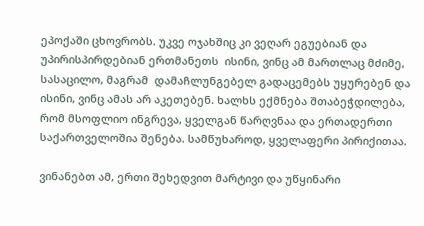ეპოქაში ცხოვრობს. უკვე ოჯახშიც კი ვეღარ ეგუებიან და უპირისპირდებიან ერთმანეთს  ისინი, ვინც ამ მართლაც მძიმე, სასაცილო, მაგრამ  დამაჩლუნგებელ გადაცემებს უყურებენ და ისინი, ვინც ამას არ აკეთებენ. ხალხს ექმნება შთაბეჭდილება, რომ მსოფლიო ინგრევა, ყველგან წარღვნაა და ერთადერთი საქართველოშია შენება. სამწუხაროდ, ყველაფერი პირიქითაა.

ვინანებთ ამ, ერთი შეხედვით მარტივი და უწყინარი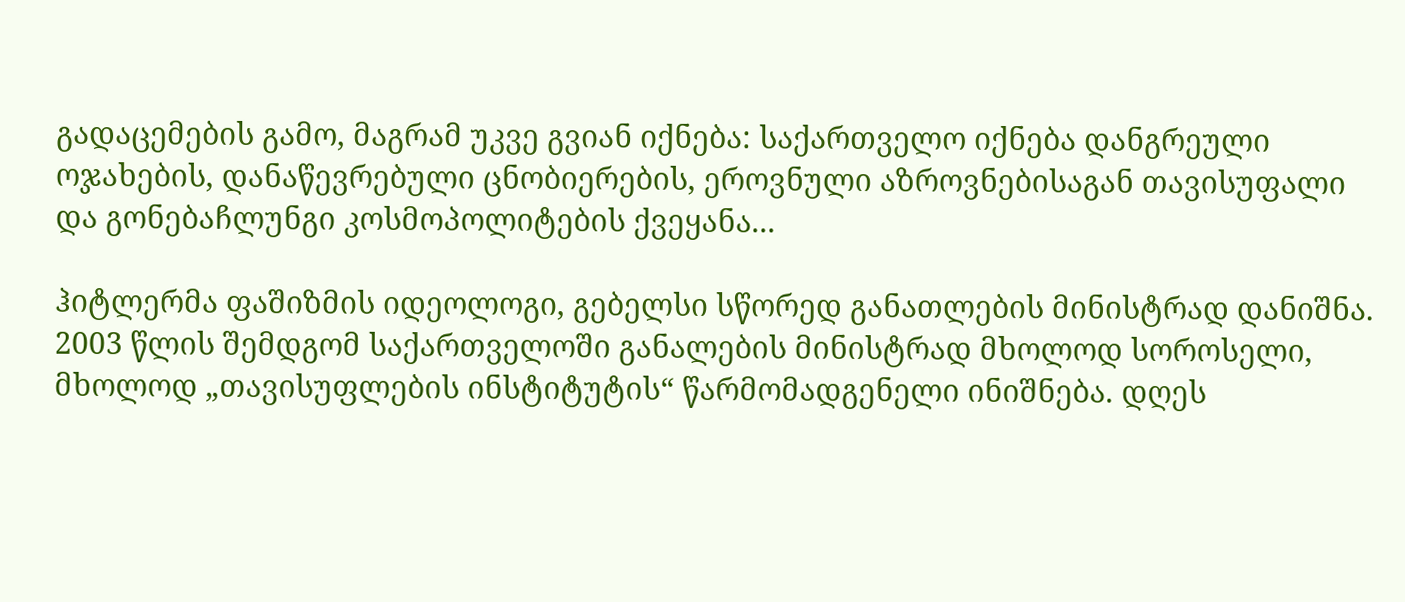გადაცემების გამო, მაგრამ უკვე გვიან იქნება: საქართველო იქნება დანგრეული ოჯახების, დანაწევრებული ცნობიერების, ეროვნული აზროვნებისაგან თავისუფალი და გონებაჩლუნგი კოსმოპოლიტების ქვეყანა...

ჰიტლერმა ფაშიზმის იდეოლოგი, გებელსი სწორედ განათლების მინისტრად დანიშნა. 2003 წლის შემდგომ საქართველოში განალების მინისტრად მხოლოდ სოროსელი, მხოლოდ „თავისუფლების ინსტიტუტის“ წარმომადგენელი ინიშნება. დღეს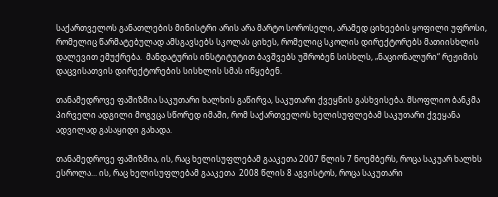საქართველოს განათლების მინისტრი არის არა მარტო სოროსელი, არამედ ციხეების ყოფილი უფროსი, რომელიც წარმატებულად ამსგავსებს სკოლას ციხეს, რომელიც სკოლის დირექტორებს მათიისხლის დალევით ემუქრება.  მანდატურის ინსტიტუტით ბავშვებს უშრობენ სისხლს, „ნაციონალური“ რეჟიმის დაცვისათვის დირექტორების სისხლის სმას იწყებენ.

თანამედროვე ფაშიზმია საკუთარი ხალხის გაწირვა, საკუთარი ქვეყნის გასხვისება. მსოფლიო ბანკმა პირველი ადგილი მოგვცა სწორედ იმაში, რომ საქართველოს ხელისუფლებამ საკუთარი ქვეყანა ადვილად გასაყიდი გახადა.

თანამედროვე ფაშიზმია, ის, რაც ხელისუფლებამ გააკეთა 2007 წლის 7 ნოემბერს, როცა საკუარ ხალხს ესროლა... ის, რაც ხელისუფლებამ გააკეთა  2008 წლის 8 აგვისტოს, როცა საკუთარი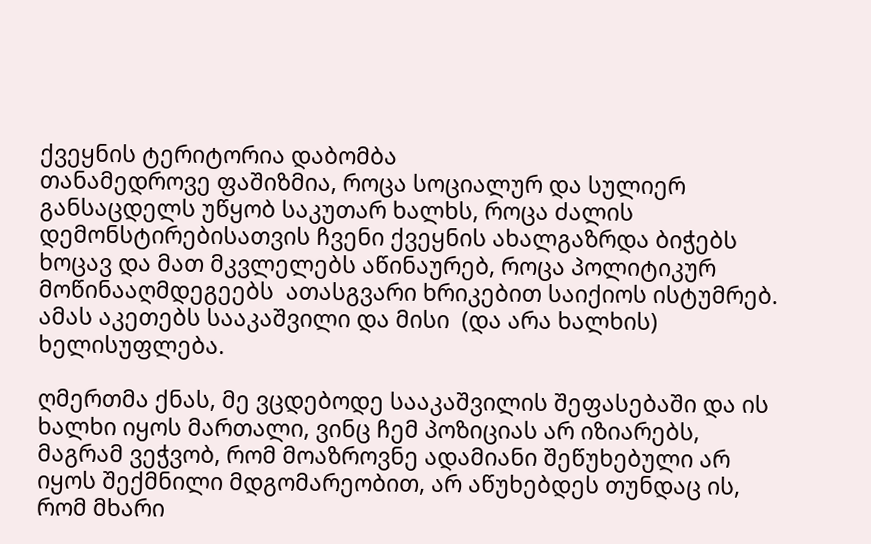ქვეყნის ტერიტორია დაბომბა
თანამედროვე ფაშიზმია, როცა სოციალურ და სულიერ განსაცდელს უწყობ საკუთარ ხალხს, როცა ძალის დემონსტირებისათვის ჩვენი ქვეყნის ახალგაზრდა ბიჭებს ხოცავ და მათ მკვლელებს აწინაურებ, როცა პოლიტიკურ მოწინააღმდეგეებს  ათასგვარი ხრიკებით საიქიოს ისტუმრებ. ამას აკეთებს სააკაშვილი და მისი  (და არა ხალხის) ხელისუფლება.

ღმერთმა ქნას, მე ვცდებოდე სააკაშვილის შეფასებაში და ის ხალხი იყოს მართალი, ვინც ჩემ პოზიციას არ იზიარებს, მაგრამ ვეჭვობ, რომ მოაზროვნე ადამიანი შეწუხებული არ იყოს შექმნილი მდგომარეობით, არ აწუხებდეს თუნდაც ის, რომ მხარი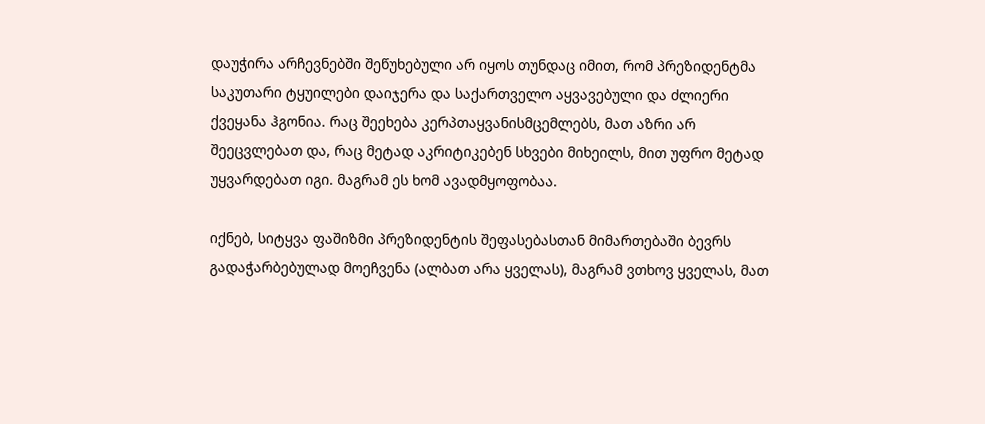დაუჭირა არჩევნებში შეწუხებული არ იყოს თუნდაც იმით, რომ პრეზიდენტმა საკუთარი ტყუილები დაიჯერა და საქართველო აყვავებული და ძლიერი ქვეყანა ჰგონია. რაც შეეხება კერპთაყვანისმცემლებს, მათ აზრი არ შეეცვლებათ და, რაც მეტად აკრიტიკებენ სხვები მიხეილს, მით უფრო მეტად უყვარდებათ იგი. მაგრამ ეს ხომ ავადმყოფობაა.

იქნებ, სიტყვა ფაშიზმი პრეზიდენტის შეფასებასთან მიმართებაში ბევრს გადაჭარბებულად მოეჩვენა (ალბათ არა ყველას), მაგრამ ვთხოვ ყველას, მათ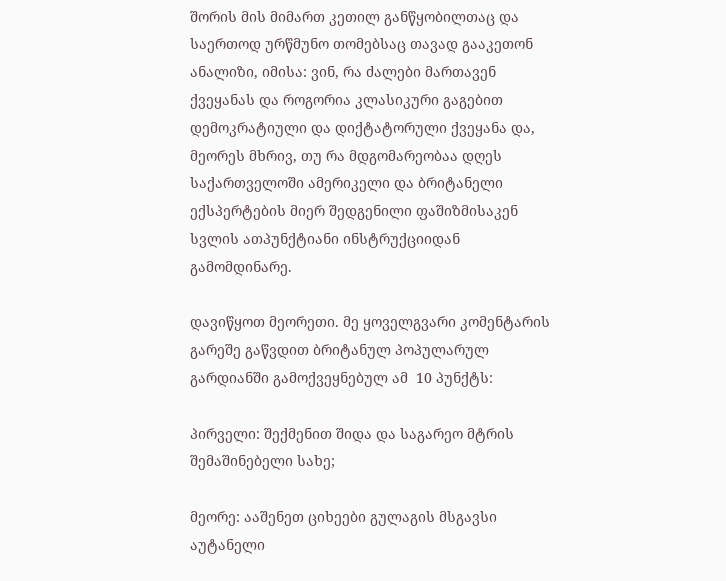შორის მის მიმართ კეთილ განწყობილთაც და საერთოდ ურწმუნო თომებსაც თავად გააკეთონ ანალიზი, იმისა: ვინ, რა ძალები მართავენ ქვეყანას და როგორია კლასიკური გაგებით დემოკრატიული და დიქტატორული ქვეყანა და, მეორეს მხრივ, თუ რა მდგომარეობაა დღეს საქართველოში ამერიკელი და ბრიტანელი ექსპერტების მიერ შედგენილი ფაშიზმისაკენ სვლის ათპუნქტიანი ინსტრუქციიდან გამომდინარე.

დავიწყოთ მეორეთი. მე ყოველგვარი კომენტარის გარეშე გაწვდით ბრიტანულ პოპულარულ გარდიანში გამოქვეყნებულ ამ  10 პუნქტს:

პირველი: შექმენით შიდა და საგარეო მტრის შემაშინებელი სახე;

მეორე: ააშენეთ ციხეები გულაგის მსგავსი აუტანელი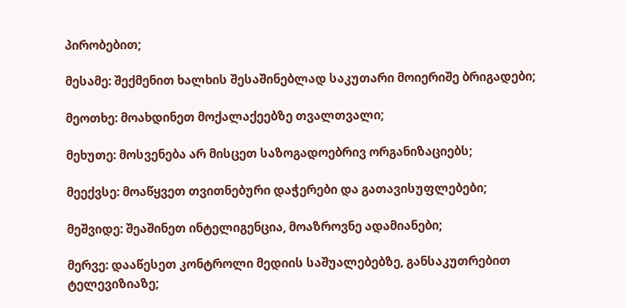პირობებით;

მესამე: შექმენით ხალხის შესაშინებლად საკუთარი მოიერიშე ბრიგადები;

მეოთხე: მოახდინეთ მოქალაქეებზე თვალთვალი;

მეხუთე: მოსვენება არ მისცეთ საზოგადოებრივ ორგანიზაციებს;

მეექვსე: მოაწყვეთ თვითნებური დაჭერები და გათავისუფლებები;

მეშვიდე: შეაშინეთ ინტელიგენცია, მოაზროვნე ადამიანები;

მერვე: დააწესეთ კონტროლი მედიის საშუალებებზე, განსაკუთრებით ტელევიზიაზე;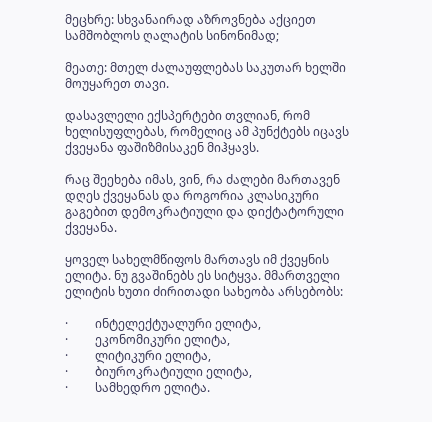მეცხრე: სხვანაირად აზროვნება აქციეთ სამშობლოს ღალატის სინონიმად;

მეათე: მთელ ძალაუფლებას საკუთარ ხელში მოუყარეთ თავი.

დასავლელი ექსპერტები თვლიან, რომ ხელისუფლებას, რომელიც ამ პუნქტებს იცავს ქვეყანა ფაშიზმისაკენ მიჰყავს.

რაც შეეხება იმას, ვინ, რა ძალები მართავენ დღეს ქვეყანას და როგორია კლასიკური გაგებით დემოკრატიული და დიქტატორული ქვეყანა.

ყოველ სახელმწიფოს მართავს იმ ქვეყნის ელიტა. ნუ გვაშინებს ეს სიტყვა. მმართველი ელიტის ხუთი ძირითადი სახეობა არსებობს:

·         ინტელექტუალური ელიტა,
·         ეკონომიკური ელიტა,
·         ლიტიკური ელიტა,
·         ბიუროკრატიული ელიტა,
·         სამხედრო ელიტა.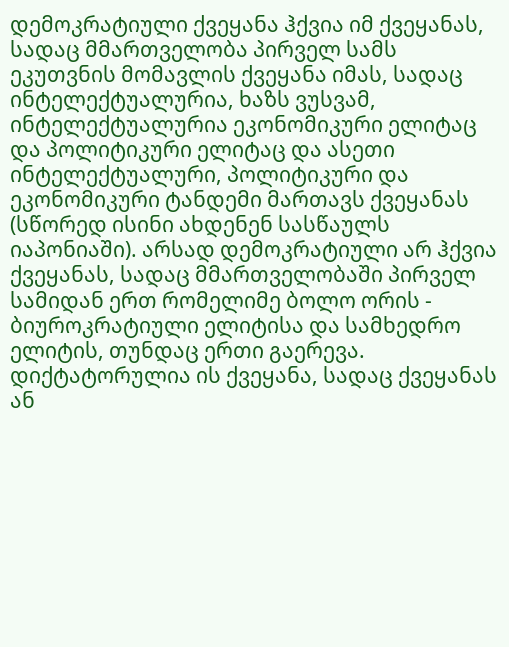დემოკრატიული ქვეყანა ჰქვია იმ ქვეყანას, სადაც მმართველობა პირველ სამს ეკუთვნის მომავლის ქვეყანა იმას, სადაც ინტელექტუალურია, ხაზს ვუსვამ, ინტელექტუალურია ეკონომიკური ელიტაც და პოლიტიკური ელიტაც და ასეთი ინტელექტუალური, პოლიტიკური და ეკონომიკური ტანდემი მართავს ქვეყანას (სწორედ ისინი ახდენენ სასწაულს იაპონიაში). არსად დემოკრატიული არ ჰქვია ქვეყანას, სადაც მმართველობაში პირველ სამიდან ერთ რომელიმე ბოლო ორის - ბიუროკრატიული ელიტისა და სამხედრო ელიტის, თუნდაც ერთი გაერევა.  დიქტატორულია ის ქვეყანა, სადაც ქვეყანას ან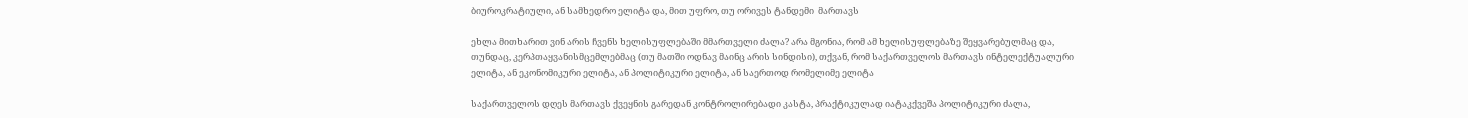ბიუროკრატიული, ან სამხედრო ელიტა და, მით უფრო, თუ ორივეს ტანდემი  მართავს

ეხლა მითხარით ვინ არის ჩვენს ხელისუფლებაში მმართველი ძალა? არა მგონია, რომ ამ ხელისუფლებაზე შეყვარებულმაც და, თუნდაც, კერპთაყვანისმცემლებმაც (თუ მათში ოდნავ მაინც არის სინდისი), თქვან, რომ საქართველოს მართავს ინტელექტუალური ელიტა, ან ეკონომიკური ელიტა, ან პოლიტიკური ელიტა, ან საერთოდ რომელიმე ელიტა

საქართველოს დღეს მართავს ქვეყნის გარედან კონტროლირებადი კასტა, პრაქტიკულად იატაკქვეშა პოლიტიკური ძალა,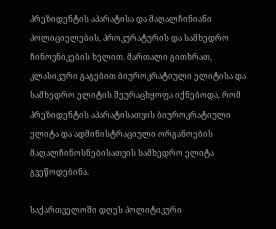პრეზიდენტის აპარატისა და მაღალჩინიანი პოლიციელების, პროკურატურის და სამხედრო ჩინოვნიკების ხელით. მართალი გითხრათ, კლასიკური გაგებით ბიუროკრატიული ელიტისა და სამხედრო ელიტის შეურაცხყოფა იქნებოდა, რომ პრეზიდენტის აპარატისათვის ბიუროკრატიული ელიტა და ადმინისტრაციული ორგანოების მაღალჩინოსნებისათვის სამხედრო ელიტა გვეწოდებინა.

საქართველოში დღეს პოლიტიკური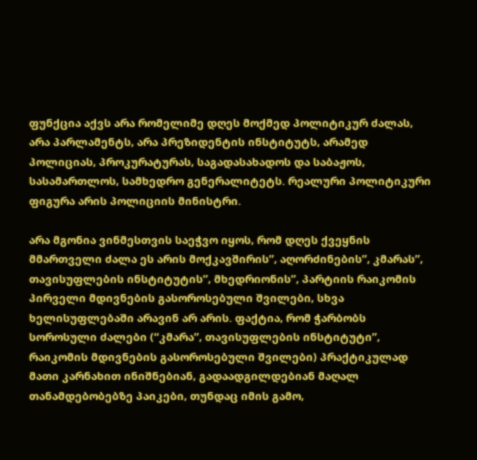ფუნქცია აქვს არა რომელიმე დღეს მოქმედ პოლიტიკურ ძალას, არა პარლამენტს, არა პრეზიდენტის ინსტიტუტს, არამედ პოლიციას, პროკურატურას, საგადასახადოს და საბაჟოს, სასამართლოს, სამხედრო გენერალიტეტს. რეალური პოლიტიკური ფიგურა არის პოლიციის მინისტრი.

არა მგონია ვინმესთვის საეჭვო იყოს, რომ დღეს ქვეყნის მმართველი ძალა ეს არის მოქკავშირის”, აღორძინების”, კმარას”, თავისუფლების ინსტიტუტის”, მხედრიონის”, პარტიის რაიკომის პირველი მდივნების გასოროსებული შვილები, სხვა ხელისუფლებაში არავინ არ არის. ფაქტია, რომ ჭარბობს სოროსული ძალები (“კმარა”, თავისუფლების ინსტიტუტი”, რაიკომის მდივნების გასოროსებული შვილები) პრაქტიკულად მათი კარნახით ინიშნებიან, გადაადგილდებიან მაღალ თანამდებობებზე პაიკები, თუნდაც იმის გამო,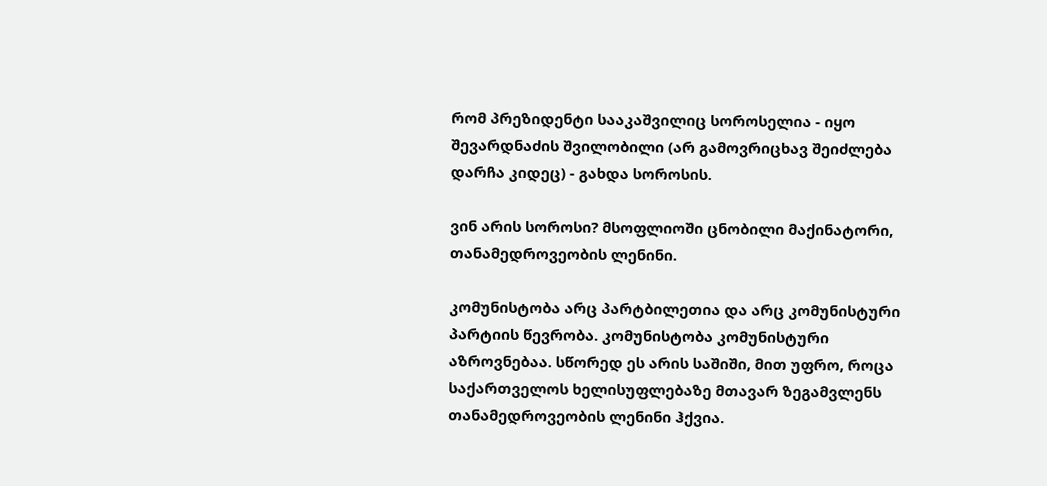რომ პრეზიდენტი სააკაშვილიც სოროსელია - იყო შევარდნაძის შვილობილი (არ გამოვრიცხავ შეიძლება დარჩა კიდეც) - გახდა სოროსის.

ვინ არის სოროსი? მსოფლიოში ცნობილი მაქინატორი, თანამედროვეობის ლენინი.

კომუნისტობა არც პარტბილეთია და არც კომუნისტური პარტიის წევრობა. კომუნისტობა კომუნისტური აზროვნებაა. სწორედ ეს არის საშიში, მით უფრო, როცა საქართველოს ხელისუფლებაზე მთავარ ზეგამვლენს თანამედროვეობის ლენინი ჰქვია.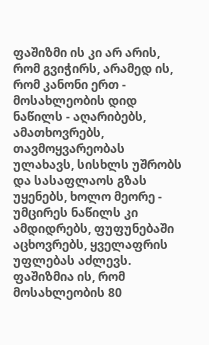ფაშიზმი ის კი არ არის, რომ გვიჭირს, არამედ ის, რომ კანონი ერთ - მოსახლეობის დიდ ნაწილს - აღარიბებს, ამათხოვრებს, თავმოყვარეობას ულახავს, სისხლს უშრობს და სასაფლაოს გზას უყენებს, ხოლო მეორე - უმცირეს ნაწილს კი ამდიდრებს, ფუფუნებაში აცხოვრებს, ყველაფრის უფლებას აძლევს. ფაშიზმია ის, რომ მოსახლეობის 80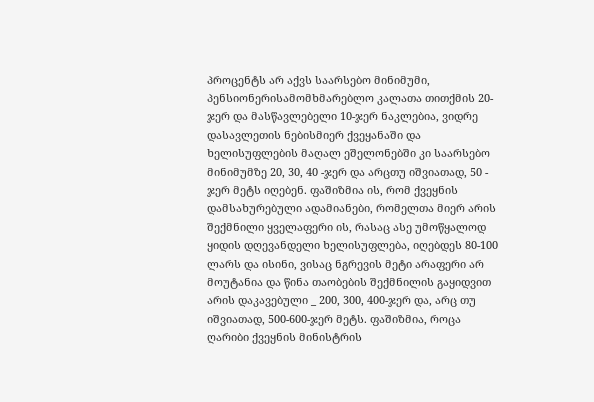პროცენტს არ აქვს საარსებო მინიმუმი, პენსიონერისამომხმარებლო კალათა თითქმის 20- ჯერ და მასწავლებელი 10-ჯერ ნაკლებია, ვიდრე დასავლეთის ნებისმიერ ქვეყანაში და ხელისუფლების მაღალ ეშელონებში კი საარსებო მინიმუმზე 20, 30, 40 -ჯერ და არცთუ იშვიათად, 50 - ჯერ მეტს იღებენ. ფაშიზმია ის, რომ ქვეყნის დამსახურებული ადამიანები, რომელთა მიერ არის შექმნილი ყველაფერი ის, რასაც ასე უმოწყალოდ ყიდის დღევანდელი ხელისუფლება, იღებდეს 80-100 ლარს და ისინი, ვისაც ნგრევის მეტი არაფერი არ მოუტანია და წინა თაობების შექმნილის გაყიდვით არის დაკავებული _ 200, 300, 400-ჯერ და, არც თუ იშვიათად, 500-600-ჯერ მეტს. ფაშიზმია, როცა ღარიბი ქვეყნის მინისტრის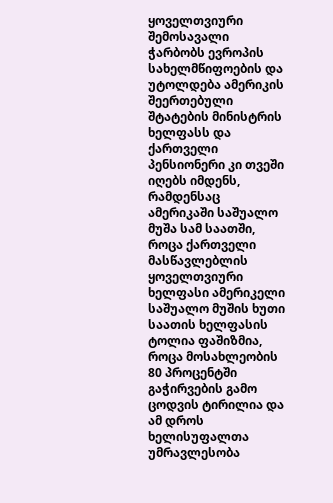ყოველთვიური შემოსავალი ჭარბობს ევროპის სახელმწიფოების და უტოლდება ამერიკის შეერთებული შტატების მინისტრის ხელფასს და ქართველი პენსიონერი კი თვეში იღებს იმდენს, რამდენსაც ამერიკაში საშუალო მუშა სამ საათში, როცა ქართველი მასწავლებლის ყოველთვიური ხელფასი ამერიკელი საშუალო მუშის ხუთი საათის ხელფასის ტოლია ფაშიზმია, როცა მოსახლეობის 80 პროცენტში გაჭირვების გამო ცოდვის ტირილია და ამ დროს ხელისუფალთა უმრავლესობა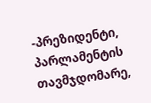-პრეზიდენტი, პარლამენტის თავმჯდომარე,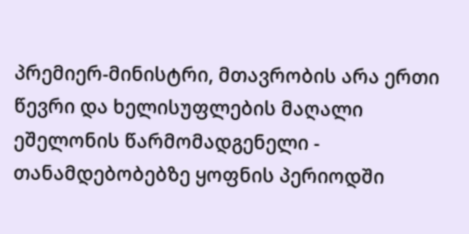პრემიერ-მინისტრი, მთავრობის არა ერთი წევრი და ხელისუფლების მაღალი ეშელონის წარმომადგენელი - თანამდებობებზე ყოფნის პერიოდში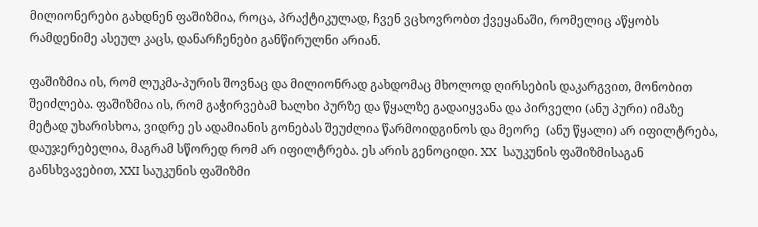მილიონერები გახდნენ ფაშიზმია, როცა, პრაქტიკულად, ჩვენ ვცხოვრობთ ქვეყანაში, რომელიც აწყობს რამდენიმე ასეულ კაცს, დანარჩენები განწირულნი არიან.

ფაშიზმია ის, რომ ლუკმა-პურის შოვნაც და მილიონრად გახდომაც მხოლოდ ღირსების დაკარგვით, მონობით შეიძლება. ფაშიზმია ის, რომ გაჭირვებამ ხალხი პურზე და წყალზე გადაიყვანა და პირველი (ანუ პური) იმაზე მეტად უხარისხოა, ვიდრე ეს ადამიანის გონებას შეუძლია წარმოიდგინოს და მეორე  (ანუ წყალი) არ იფილტრება, დაუჯერებელია, მაგრამ სწორედ რომ არ იფილტრება. ეს არის გენოციდი. XX  საუკუნის ფაშიზმისაგან განსხვავებით, XXI საუკუნის ფაშიზმი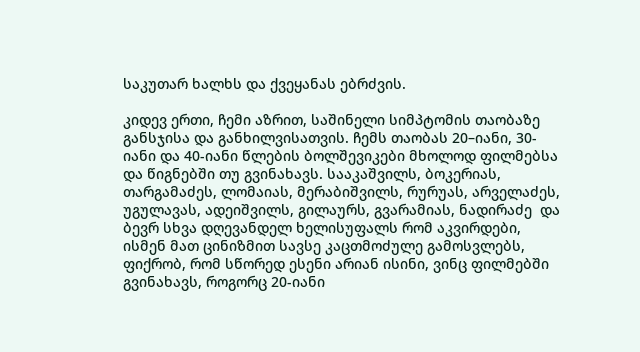საკუთარ ხალხს და ქვეყანას ებრძვის.

კიდევ ერთი, ჩემი აზრით, საშინელი სიმპტომის თაობაზე განსჯისა და განხილვისათვის. ჩემს თაობას 20–იანი, 30-იანი და 40-იანი წლების ბოლშევიკები მხოლოდ ფილმებსა და წიგნებში თუ გვინახავს. სააკაშვილს, ბოკერიას, თარგამაძეს, ლომაიას, მერაბიშვილს, რურუას, არველაძეს, უგულავას, ადეიშვილს, გილაურს, გვარამიას, ნადირაძე  და ბევრ სხვა დღევანდელ ხელისუფალს რომ აკვირდები, ისმენ მათ ცინიზმით სავსე კაცთმოძულე გამოსვლებს, ფიქრობ, რომ სწორედ ესენი არიან ისინი, ვინც ფილმებში გვინახავს, როგორც 20-იანი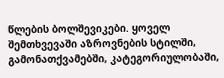წლების ბოლშევიკები. ყოველ შემთხვევაში აზროვნების სტილში, გამონათქვამებში, კატეგორიულობაში,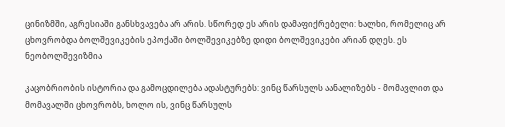ცინიზმში, აგრესიაში განსხვავება არ არის. სწორედ ეს არის დამაფიქრებელი: ხალხი, რომელიც არ ცხოვრობდა ბოლშევიკების ეპოქაში ბოლშევიკებზე დიდი ბოლშევიკები არიან დღეს. ეს ნეობოლშევიზმია

კაცობრიობის ისტორია და გამოცდილება ადასტურებს: ვინც წარსულს აანალიზებს - მომავლით და მომავალში ცხოვრობს, ხოლო ის, ვინც წარსულს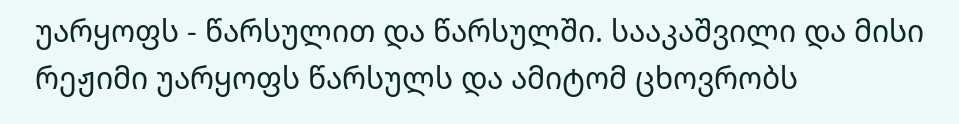უარყოფს - წარსულით და წარსულში. სააკაშვილი და მისი რეჟიმი უარყოფს წარსულს და ამიტომ ცხოვრობს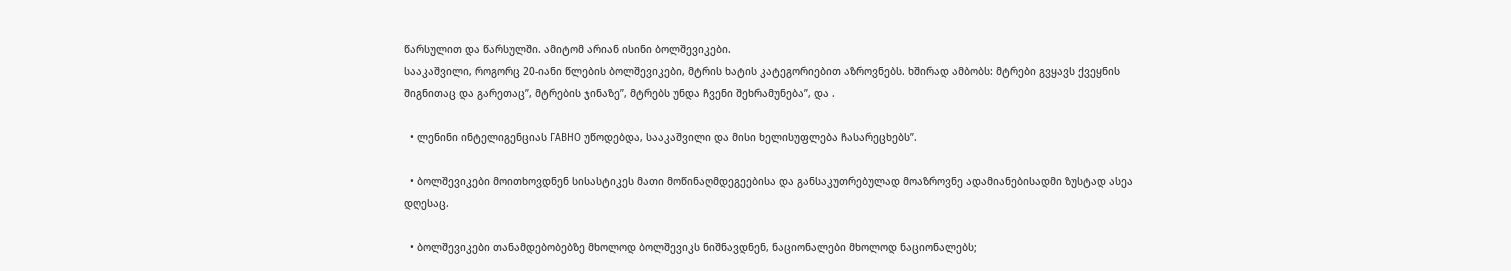წარსულით და წარსულში. ამიტომ არიან ისინი ბოლშევიკები.
სააკაშვილი, როგორც 20-იანი წლების ბოლშევიკები, მტრის ხატის კატეგორიებით აზროვნებს. ხშირად ამბობს: მტრები გვყავს ქვეყნის შიგნითაც და გარეთაც”, მტრების ჯინაზე”, მტრებს უნდა ჩვენი შეხრამუნება”, და .

  • ლენინი ინტელიგენციას ГАВНО უწოდებდა, სააკაშვილი და მისი ხელისუფლება ჩასარეცხებს”.

  • ბოლშევიკები მოითხოვდნენ სისასტიკეს მათი მოწინაღმდეგეებისა და განსაკუთრებულად მოაზროვნე ადამიანებისადმი ზუსტად ასეა დღესაც.

  • ბოლშევიკები თანამდებობებზე მხოლოდ ბოლშევიკს ნიშნავდნენ, ნაციონალები მხოლოდ ნაციონალებს;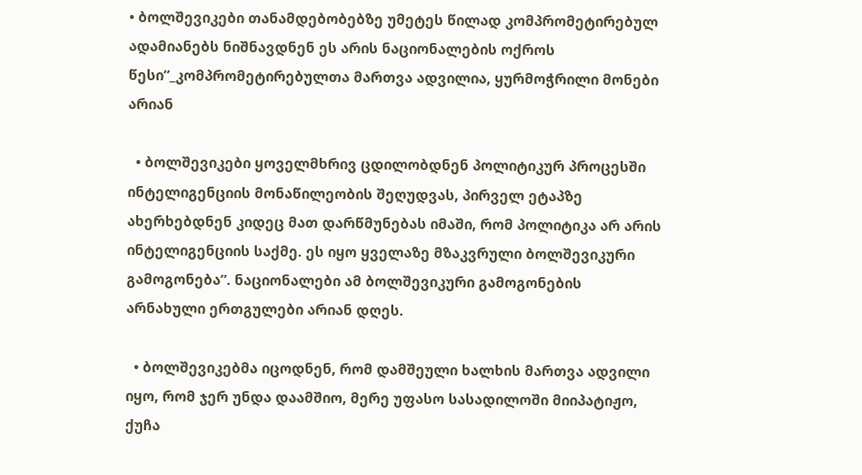• ბოლშევიკები თანამდებობებზე უმეტეს წილად კომპრომეტირებულ ადამიანებს ნიშნავდნენ ეს არის ნაციონალების ოქროს წესი”_კომპრომეტირებულთა მართვა ადვილია, ყურმოჭრილი მონები არიან

  • ბოლშევიკები ყოველმხრივ ცდილობდნენ პოლიტიკურ პროცესში ინტელიგენციის მონაწილეობის შეღუდვას, პირველ ეტაპზე ახერხებდნენ კიდეც მათ დარწმუნებას იმაში, რომ პოლიტიკა არ არის ინტელიგენციის საქმე. ეს იყო ყველაზე მზაკვრული ბოლშევიკური გამოგონება”. ნაციონალები ამ ბოლშევიკური გამოგონების არნახული ერთგულები არიან დღეს.

  • ბოლშევიკებმა იცოდნენ, რომ დამშეული ხალხის მართვა ადვილი იყო, რომ ჯერ უნდა დაამშიო, მერე უფასო სასადილოში მიიპატიჟო, ქუჩა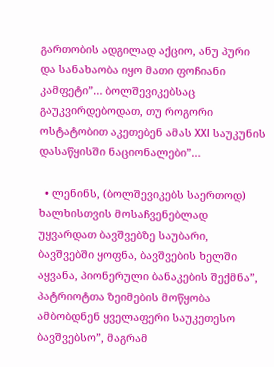გართობის ადგილად აქციო, ანუ პური და სანახაობა იყო მათი ფოჩიანი კამფეტი”… ბოლშევიკებსაც გაუკვირდებოდათ, თუ როგორი ოსტატობით აკეთებენ ამას XXI საუკუნის დასაწყისში ნაციონალები”…

  • ლენინს, (ბოლშევიკებს საერთოდ) ხალხისთვის მოსაჩვენებლად უყვარდათ ბავშვებზე საუბარი, ბავშვებში ყოფნა, ბავშვების ხელში აყვანა, პიონერული ბანაკების შექმნა”, პატრიოტთა ზეიმების მოწყობა ამბობდნენ ყველაფერი საუკეთესო ბავშვებსო”, მაგრამ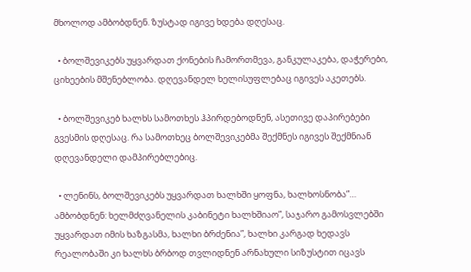მხოლოდ ამბობდნენ. ზუსტად იგივე ხდება დღესაც.

  • ბოლშევიკებს უყვარდათ ქონების ჩამორთმევა, განკულაკება, დაჭერები, ციხეების მშენებლობა. დღევანდელ ხელისუფლებაც იგივეს აკეთებს.

  • ბოლშევიკებ ხალხს სამოთხეს ჰპირდებოდნენ, ასეთივე დაპირებები გვესმის დღესაც. რა სამოთხეც ბოლშევიკებმა შექმნეს იგივეს შექმნიან დღევანდელი დამპირებლებიც.

  • ლენინს, ბოლშევიკებს უყვარდათ ხალხში ყოფნა, ხალხოსნობა”… ამბობდნენ: ხელმძღვანელის კაბინეტი ხალხშიაო”, საჯარო გამოსვლებში უყვარდათ იმის ხაზგასმა, ხალხი ბრძენია”, ხალხი კარგად ხედავს რეალობაში კი ხალხს ბრბოდ თვლიდნენ არნახული სიზუსტით იცავს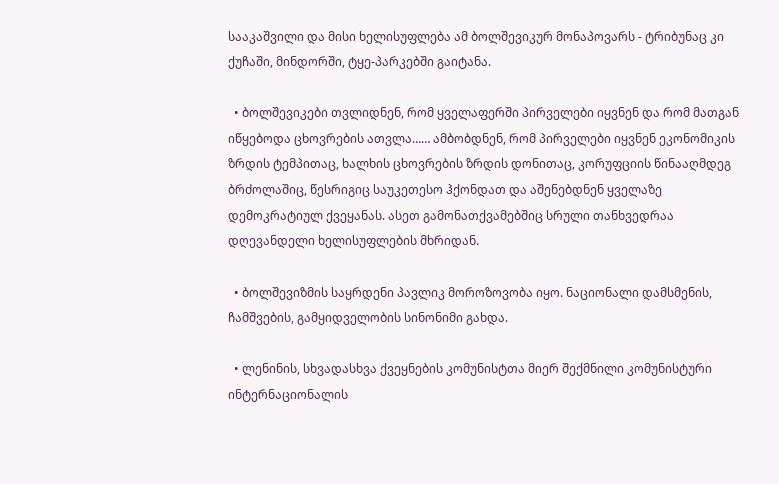სააკაშვილი და მისი ხელისუფლება ამ ბოლშევიკურ მონაპოვარს - ტრიბუნაც კი ქუჩაში, მინდორში, ტყე-პარკებში გაიტანა.

  • ბოლშევიკები თვლიდნენ, რომ ყველაფერში პირველები იყვნენ და რომ მათგან იწყებოდა ცხოვრების ათვლა…… ამბობდნენ, რომ პირველები იყვნენ ეკონომიკის ზრდის ტემპითაც, ხალხის ცხოვრების ზრდის დონითაც, კორუფციის წინააღმდეგ ბრძოლაშიც, წესრიგიც საუკეთესო ჰქონდათ და აშენებდნენ ყველაზე დემოკრატიულ ქვეყანას. ასეთ გამონათქვამებშიც სრული თანხვედრაა დღევანდელი ხელისუფლების მხრიდან.

  • ბოლშევიზმის საყრდენი პავლიკ მოროზოვობა იყო. ნაციონალი დამსმენის, ჩამშვების, გამყიდველობის სინონიმი გახდა.

  • ლენინის, სხვადასხვა ქვეყნების კომუნისტთა მიერ შექმნილი კომუნისტური ინტერნაციონალის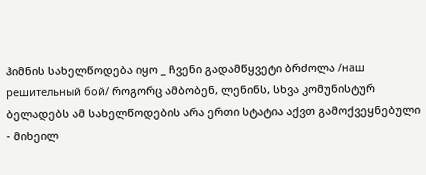ჰიმნის სახელწოდება იყო _ ჩვენი გადამწყვეტი ბრძოლა /наш решительный бой/ როგორც ამბობენ, ლენინს, სხვა კომუნისტურ ბელადებს ამ სახელწოდების არა ერთი სტატია აქვთ გამოქვეყნებული - მიხეილ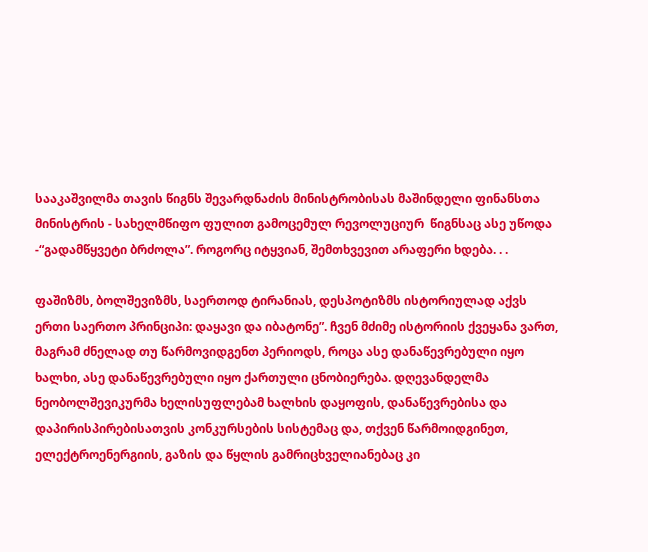სააკაშვილმა თავის წიგნს შევარდნაძის მინისტრობისას მაშინდელი ფინანსთა მინისტრის - სახელმწიფო ფულით გამოცემულ რევოლუციურ  წიგნსაც ასე უწოდა -“გადამწყვეტი ბრძოლა”. როგორც იტყვიან, შემთხვევით არაფერი ხდება. . .

ფაშიზმს, ბოლშევიზმს, საერთოდ ტირანიას, დესპოტიზმს ისტორიულად აქვს ერთი საერთო პრინციპი: დაყავი და იბატონე”. ჩვენ მძიმე ისტორიის ქვეყანა ვართ, მაგრამ ძნელად თუ წარმოვიდგენთ პერიოდს, როცა ასე დანაწევრებული იყო ხალხი, ასე დანაწევრებული იყო ქართული ცნობიერება. დღევანდელმა  ნეობოლშევიკურმა ხელისუფლებამ ხალხის დაყოფის, დანაწევრებისა და დაპირისპირებისათვის კონკურსების სისტემაც და, თქვენ წარმოიდგინეთ, ელექტროენერგიის, გაზის და წყლის გამრიცხველიანებაც კი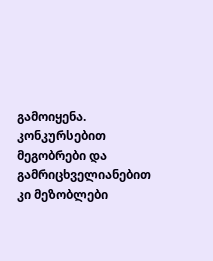გამოიყენა. კონკურსებით მეგობრები და გამრიცხველიანებით კი მეზობლები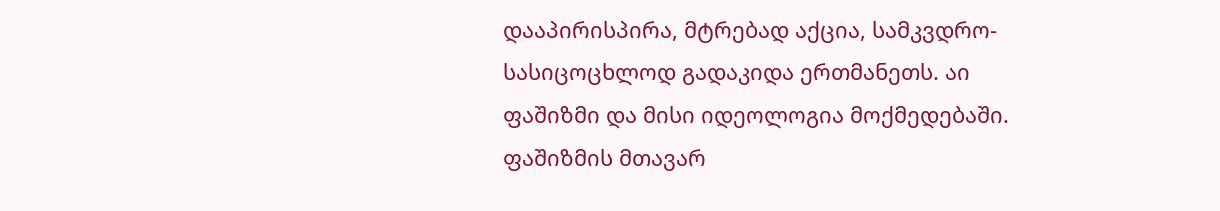დააპირისპირა, მტრებად აქცია, სამკვდრო-სასიცოცხლოდ გადაკიდა ერთმანეთს. აი ფაშიზმი და მისი იდეოლოგია მოქმედებაში. ფაშიზმის მთავარ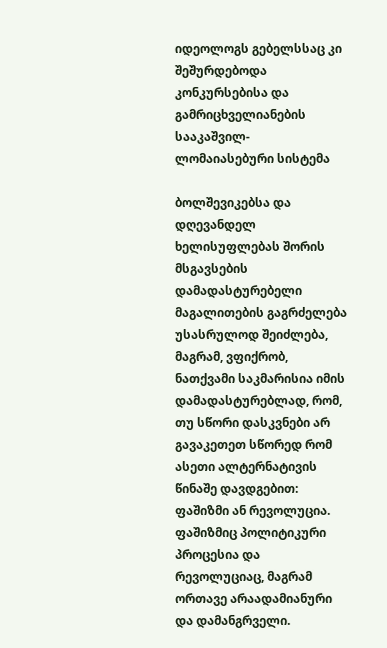იდეოლოგს გებელსსაც კი შეშურდებოდა კონკურსებისა და გამრიცხველიანების სააკაშვილ-ლომაიასებური სისტემა

ბოლშევიკებსა და დღევანდელ ხელისუფლებას შორის მსგავსების დამადასტურებელი მაგალითების გაგრძელება უსასრულოდ შეიძლება, მაგრამ, ვფიქრობ, ნათქვამი საკმარისია იმის დამადასტურებლად, რომ, თუ სწორი დასკვნები არ გავაკეთეთ სწორედ რომ ასეთი ალტერნატივის წინაშე დავდგებით: ფაშიზმი ან რევოლუცია. ფაშიზმიც პოლიტიკური პროცესია და რევოლუციაც, მაგრამ ორთავე არაადამიანური და დამანგრველი.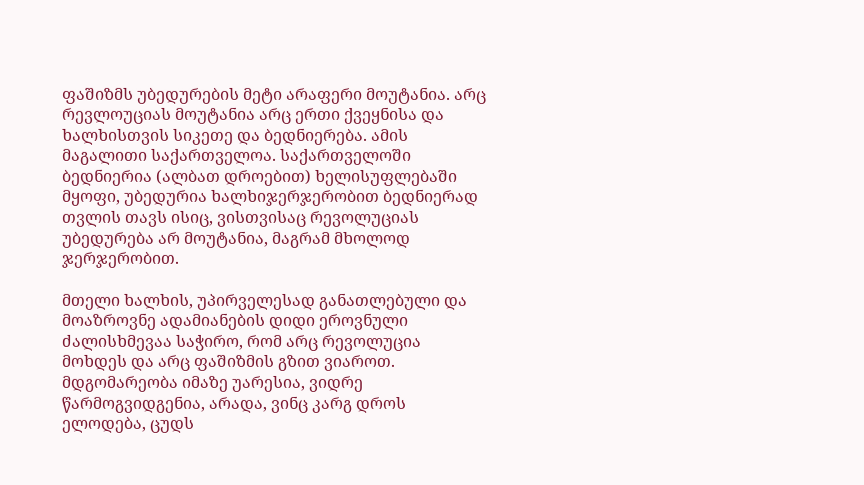ფაშიზმს უბედურების მეტი არაფერი მოუტანია. არც რევლოუციას მოუტანია არც ერთი ქვეყნისა და ხალხისთვის სიკეთე და ბედნიერება. ამის მაგალითი საქართველოა. საქართველოში ბედნიერია (ალბათ დროებით) ხელისუფლებაში მყოფი, უბედურია ხალხიჯერჯერობით ბედნიერად თვლის თავს ისიც, ვისთვისაც რევოლუციას უბედურება არ მოუტანია, მაგრამ მხოლოდ ჯერჯერობით.

მთელი ხალხის, უპირველესად განათლებული და მოაზროვნე ადამიანების დიდი ეროვნული ძალისხმევაა საჭირო, რომ არც რევოლუცია მოხდეს და არც ფაშიზმის გზით ვიაროთ. მდგომარეობა იმაზე უარესია, ვიდრე წარმოგვიდგენია, არადა, ვინც კარგ დროს ელოდება, ცუდს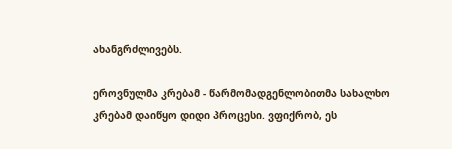ახანგრძლივებს.

ეროვნულმა კრებამ - წარმომადგენლობითმა სახალხო  კრებამ დაიწყო დიდი პროცესი. ვფიქრობ, ეს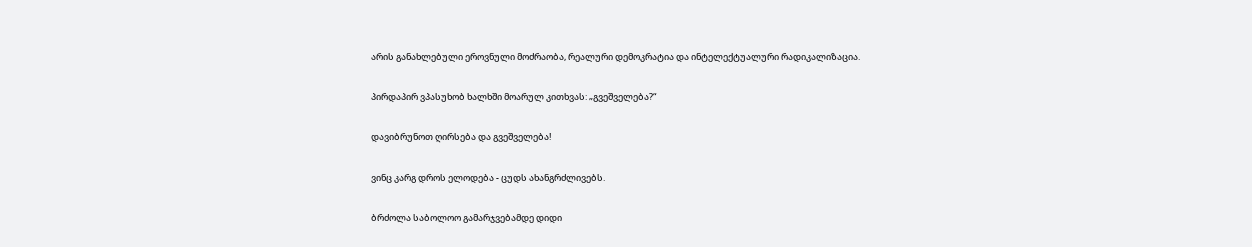არის განახლებული ეროვნული მოძრაობა, რეალური დემოკრატია და ინტელექტუალური რადიკალიზაცია.

პირდაპირ ვპასუხობ ხალხში მოარულ კითხვას: „გვეშველება?“

დავიბრუნოთ ღირსება და გვეშველება!

ვინც კარგ დროს ელოდება - ცუდს ახანგრძლივებს.

ბრძოლა საბოლოო გამარჯვებამდე დიდი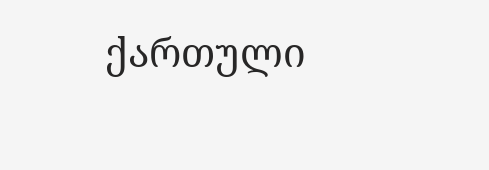ქართული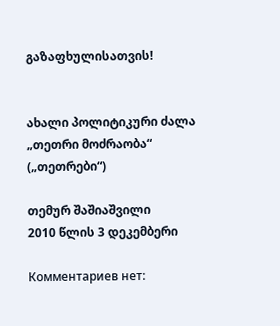გაზაფხულისათვის!


ახალი პოლიტიკური ძალა „თეთრი მოძრაობა“ („თეთრები“)

თემურ შაშიაშვილი
2010 წლის 3 დეკემბერი

Комментариев нет: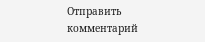Отправить комментарий